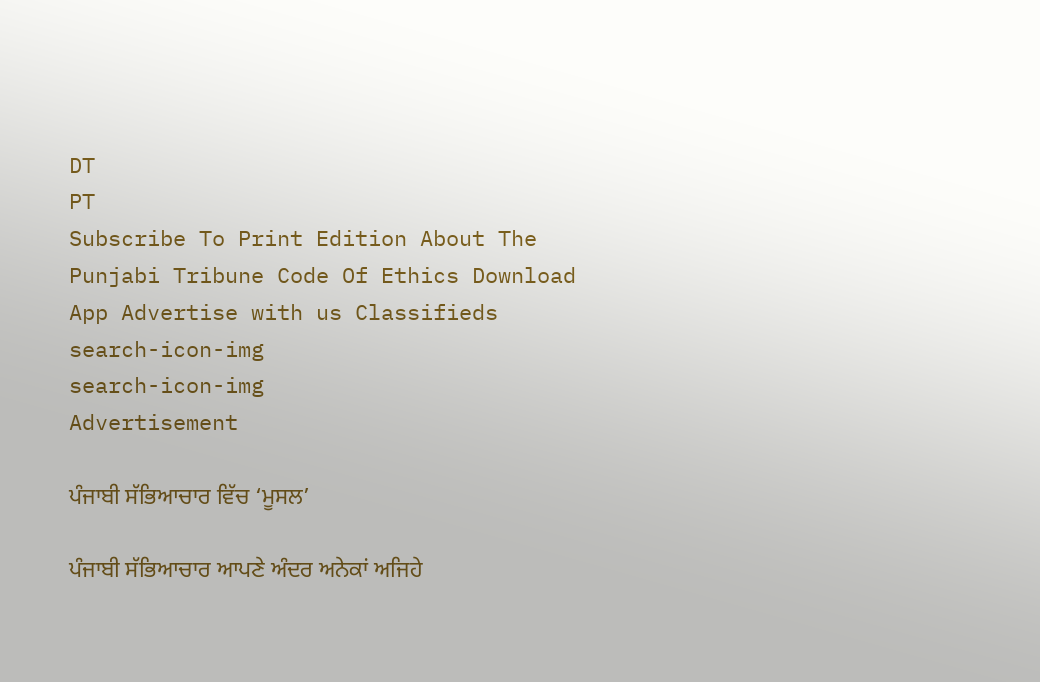DT
PT
Subscribe To Print Edition About The Punjabi Tribune Code Of Ethics Download App Advertise with us Classifieds
search-icon-img
search-icon-img
Advertisement

ਪੰਜਾਬੀ ਸੱਭਿਆਚਾਰ ਵਿੱਚ ‘ਮੂਸਲ’

ਪੰਜਾਬੀ ਸੱਭਿਆਚਾਰ ਆਪਣੇ ਅੰਦਰ ਅਨੇਕਾਂ ਅਜਿਹੇ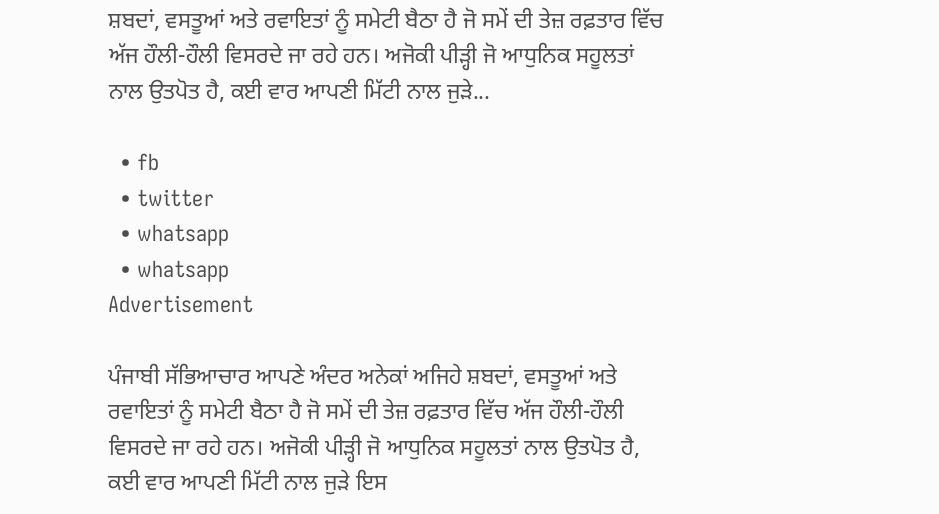ਸ਼ਬਦਾਂ, ਵਸਤੂਆਂ ਅਤੇ ਰਵਾਇਤਾਂ ਨੂੰ ਸਮੇਟੀ ਬੈਠਾ ਹੈ ਜੋ ਸਮੇਂ ਦੀ ਤੇਜ਼ ਰਫ਼ਤਾਰ ਵਿੱਚ ਅੱਜ ਹੌਲੀ-ਹੌਲੀ ਵਿਸਰਦੇ ਜਾ ਰਹੇ ਹਨ। ਅਜੋਕੀ ਪੀੜ੍ਹੀ ਜੋ ਆਧੁਨਿਕ ਸਹੂਲਤਾਂ ਨਾਲ ਉਤਪੋਤ ਹੈ, ਕਈ ਵਾਰ ਆਪਣੀ ਮਿੱਟੀ ਨਾਲ ਜੁੜੇ...

  • fb
  • twitter
  • whatsapp
  • whatsapp
Advertisement

ਪੰਜਾਬੀ ਸੱਭਿਆਚਾਰ ਆਪਣੇ ਅੰਦਰ ਅਨੇਕਾਂ ਅਜਿਹੇ ਸ਼ਬਦਾਂ, ਵਸਤੂਆਂ ਅਤੇ ਰਵਾਇਤਾਂ ਨੂੰ ਸਮੇਟੀ ਬੈਠਾ ਹੈ ਜੋ ਸਮੇਂ ਦੀ ਤੇਜ਼ ਰਫ਼ਤਾਰ ਵਿੱਚ ਅੱਜ ਹੌਲੀ-ਹੌਲੀ ਵਿਸਰਦੇ ਜਾ ਰਹੇ ਹਨ। ਅਜੋਕੀ ਪੀੜ੍ਹੀ ਜੋ ਆਧੁਨਿਕ ਸਹੂਲਤਾਂ ਨਾਲ ਉਤਪੋਤ ਹੈ, ਕਈ ਵਾਰ ਆਪਣੀ ਮਿੱਟੀ ਨਾਲ ਜੁੜੇ ਇਸ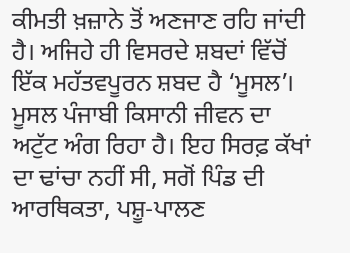ਕੀਮਤੀ ਖ਼ਜ਼ਾਨੇ ਤੋਂ ਅਣਜਾਣ ਰਹਿ ਜਾਂਦੀ ਹੈ। ਅਜਿਹੇ ਹੀ ਵਿਸਰਦੇ ਸ਼ਬਦਾਂ ਵਿੱਚੋਂ ਇੱਕ ਮਹੱਤਵਪੂਰਨ ਸ਼ਬਦ ਹੈ ‘ਮੂਸਲ’। ਮੂਸਲ ਪੰਜਾਬੀ ਕਿਸਾਨੀ ਜੀਵਨ ਦਾ ਅਟੁੱਟ ਅੰਗ ਰਿਹਾ ਹੈ। ਇਹ ਸਿਰਫ਼ ਕੱਖਾਂ ਦਾ ਢਾਂਚਾ ਨਹੀਂ ਸੀ, ਸਗੋਂ ਪਿੰਡ ਦੀ ਆਰਥਿਕਤਾ, ਪਸ਼ੂ-ਪਾਲਣ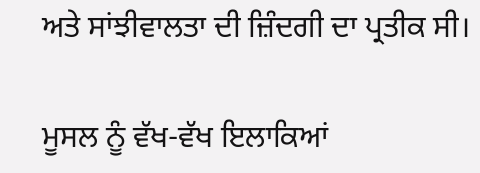ਅਤੇ ਸਾਂਝੀਵਾਲਤਾ ਦੀ ਜ਼ਿੰਦਗੀ ਦਾ ਪ੍ਰਤੀਕ ਸੀ।

ਮੂਸਲ ਨੂੰ ਵੱਖ-ਵੱਖ ਇਲਾਕਿਆਂ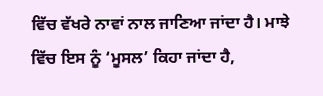ਵਿੱਚ ਵੱਖਰੇ ਨਾਵਾਂ ਨਾਲ ਜਾਣਿਆ ਜਾਂਦਾ ਹੈ। ਮਾਝੇ ਵਿੱਚ ਇਸ ਨੂੰ ‘ਮੂਸਲ’ ਕਿਹਾ ਜਾਂਦਾ ਹੈ,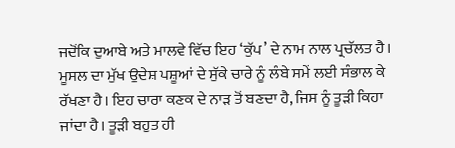ਜਦੋਂਕਿ ਦੁਆਬੇ ਅਤੇ ਮਾਲਵੇ ਵਿੱਚ ਇਹ ‘ਕੁੱਪ’ ਦੇ ਨਾਮ ਨਾਲ ਪ੍ਰਚੱਲਤ ਹੈ। ਮੂਸਲ ਦਾ ਮੁੱਖ ਉਦੇਸ਼ ਪਸ਼ੂਆਂ ਦੇ ਸੁੱਕੇ ਚਾਰੇ ਨੂੰ ਲੰਬੇ ਸਮੇਂ ਲਈ ਸੰਭਾਲ ਕੇ ਰੱਖਣਾ ਹੈ। ਇਹ ਚਾਰਾ ਕਣਕ ਦੇ ਨਾੜ ਤੋਂ ਬਣਦਾ ਹੈ, ਜਿਸ ਨੂੰ ਤੂੜੀ ਕਿਹਾ ਜਾਂਦਾ ਹੈ। ਤੂੜੀ ਬਹੁਤ ਹੀ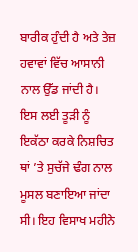ਬਾਰੀਕ ਹੁੰਦੀ ਹੈ ਅਤੇ ਤੇਜ਼ ਹਵਾਵਾਂ ਵਿੱਚ ਆਸਾਨੀ ਨਾਲ ਉੱਡ ਜਾਂਦੀ ਹੈ। ਇਸ ਲਈ ਤੂੜੀ ਨੂੰ ਇਕੱਠਾ ਕਰਕੇ ਨਿਸ਼ਚਿਤ ਥਾਂ ’ਤੇ ਸੁਚੱਜੇ ਢੰਗ ਨਾਲ ਮੂਸਲ ਬਣਾਇਆ ਜਾਂਦਾ ਸੀ। ਇਹ ਵਿਸਾਖ ਮਹੀਨੇ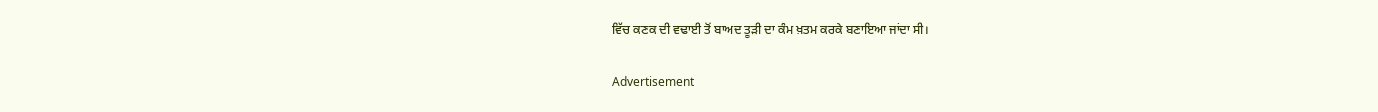ਵਿੱਚ ਕਣਕ ਦੀ ਵਢਾਈ ਤੋਂ ਬਾਅਦ ਤੂੜੀ ਦਾ ਕੰਮ ਖ਼ਤਮ ਕਰਕੇ ਬਣਾਇਆ ਜਾਂਦਾ ਸੀ।

Advertisement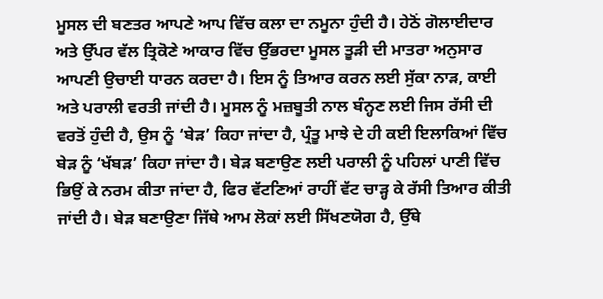ਮੂਸਲ ਦੀ ਬਣਤਰ ਆਪਣੇ ਆਪ ਵਿੱਚ ਕਲਾ ਦਾ ਨਮੂਨਾ ਹੁੰਦੀ ਹੈ। ਹੇਠੋਂ ਗੋਲਾਈਦਾਰ ਅਤੇ ਉੱਪਰ ਵੱਲ ਤ੍ਰਿਕੋਣੇ ਆਕਾਰ ਵਿੱਚ ਉੱਭਰਦਾ ਮੂਸਲ ਤੂੜੀ ਦੀ ਮਾਤਰਾ ਅਨੁਸਾਰ ਆਪਣੀ ਉਚਾਈ ਧਾਰਨ ਕਰਦਾ ਹੈ। ਇਸ ਨੂੰ ਤਿਆਰ ਕਰਨ ਲਈ ਸੁੱਕਾ ਨਾੜ, ਕਾਈ ਅਤੇ ਪਰਾਲੀ ਵਰਤੀ ਜਾਂਦੀ ਹੈ। ਮੂਸਲ ਨੂੰ ਮਜ਼ਬੂਤੀ ਨਾਲ ਬੰਨ੍ਹਣ ਲਈ ਜਿਸ ਰੱਸੀ ਦੀ ਵਰਤੋਂ ਹੁੰਦੀ ਹੈ, ਉਸ ਨੂੰ ‘ਬੇੜ’ ਕਿਹਾ ਜਾਂਦਾ ਹੈ, ਪ੍ਰੰਤੂ ਮਾਝੇ ਦੇ ਹੀ ਕਈ ਇਲਾਕਿਆਂ ਵਿੱਚ ਬੇੜ ਨੂੰ ‘ਖੱਬੜ’ ਕਿਹਾ ਜਾਂਦਾ ਹੈ। ਬੇੜ ਬਣਾਉਣ ਲਈ ਪਰਾਲੀ ਨੂੰ ਪਹਿਲਾਂ ਪਾਣੀ ਵਿੱਚ ਭਿਉਂ ਕੇ ਨਰਮ ਕੀਤਾ ਜਾਂਦਾ ਹੈ, ਫਿਰ ਵੱਟਣਿਆਂ ਰਾਹੀਂ ਵੱਟ ਚਾੜ੍ਹ ਕੇ ਰੱਸੀ ਤਿਆਰ ਕੀਤੀ ਜਾਂਦੀ ਹੈ। ਬੇੜ ਬਣਾਉਣਾ ਜਿੱਥੇ ਆਮ ਲੋਕਾਂ ਲਈ ਸਿੱਖਣਯੋਗ ਹੈ, ਉੱਥੇ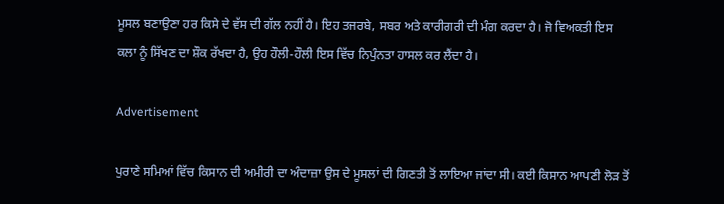ਮੂਸਲ ਬਣਾਉਣਾ ਹਰ ਕਿਸੇ ਦੇ ਵੱਸ ਦੀ ਗੱਲ ਨਹੀਂ ਹੈ। ਇਹ ਤਜਰਬੇ, ਸਬਰ ਅਤੇ ਕਾਰੀਗਰੀ ਦੀ ਮੰਗ ਕਰਦਾ ਹੈ। ਜੋ ਵਿਅਕਤੀ ਇਸ ਕਲਾ ਨੂੰ ਸਿੱਖਣ ਦਾ ਸ਼ੌਕ ਰੱਖਦਾ ਹੈ, ਉਹ ਹੌਲੀ-ਹੌਲੀ ਇਸ ਵਿੱਚ ਨਿਪੁੰਨਤਾ ਹਾਸਲ ਕਰ ਲੈਂਦਾ ਹੈ।

Advertisement

ਪੁਰਾਣੇ ਸਮਿਆਂ ਵਿੱਚ ਕਿਸਾਨ ਦੀ ਅਮੀਰੀ ਦਾ ਅੰਦਾਜ਼ਾ ਉਸ ਦੇ ਮੂਸਲਾਂ ਦੀ ਗਿਣਤੀ ਤੋਂ ਲਾਇਆ ਜਾਂਦਾ ਸੀ। ਕਈ ਕਿਸਾਨ ਆਪਣੀ ਲੋੜ ਤੋਂ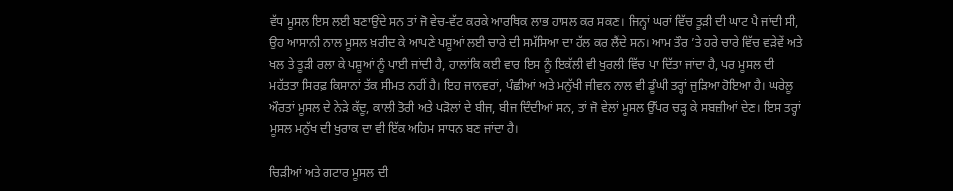ਵੱਧ ਮੂਸਲ ਇਸ ਲਈ ਬਣਾਉਂਦੇ ਸਨ ਤਾਂ ਜੋ ਵੇਚ-ਵੱਟ ਕਰਕੇ ਆਰਥਿਕ ਲਾਭ ਹਾਸਲ ਕਰ ਸਕਣ। ਜਿਨ੍ਹਾਂ ਘਰਾਂ ਵਿੱਚ ਤੂੜੀ ਦੀ ਘਾਟ ਪੈ ਜਾਂਦੀ ਸੀ, ਉਹ ਆਸਾਨੀ ਨਾਲ ਮੂਸਲ ਖ਼ਰੀਦ ਕੇ ਆਪਣੇ ਪਸ਼ੂਆਂ ਲਈ ਚਾਰੇ ਦੀ ਸਮੱਸਿਆ ਦਾ ਹੱਲ ਕਰ ਲੈਂਦੇ ਸਨ। ਆਮ ਤੌਰ ’ਤੇ ਹਰੇ ਚਾਰੇ ਵਿੱਚ ਵੜੇਵੇਂ ਅਤੇ ਖਲ ਤੇ ਤੂੜੀ ਰਲਾ ਕੇ ਪਸ਼ੂਆਂ ਨੂੰ ਪਾਈ ਜਾਂਦੀ ਹੈ, ਹਾਲਾਂਕਿ ਕਈ ਵਾਰ ਇਸ ਨੂੰ ਇਕੱਲੀ ਵੀ ਖੁਰਲੀ ਵਿੱਚ ਪਾ ਦਿੱਤਾ ਜਾਂਦਾ ਹੈ, ਪਰ ਮੂਸਲ ਦੀ ਮਹੱਤਤਾ ਸਿਰਫ਼ ਕਿਸਾਨਾਂ ਤੱਕ ਸੀਮਤ ਨਹੀਂ ਹੈ। ਇਹ ਜਾਨਵਰਾਂ, ਪੰਛੀਆਂ ਅਤੇ ਮਨੁੱਖੀ ਜੀਵਨ ਨਾਲ ਵੀ ਡੂੰਘੀ ਤਰ੍ਹਾਂ ਜੁੜਿਆ ਹੋਇਆ ਹੈ। ਘਰੇਲੂ ਔਰਤਾਂ ਮੂਸਲ ਦੇ ਨੇੜੇ ਕੱਦੂ, ਕਾਲੀ ਤੋਰੀ ਅਤੇ ਪੜੋਲਾਂ ਦੇ ਬੀਜ, ਬੀਜ ਦਿੰਦੀਆਂ ਸਨ, ਤਾਂ ਜੋ ਵੇਲਾਂ ਮੂਸਲ ਉੱਪਰ ਚੜ੍ਹ ਕੇ ਸਬਜ਼ੀਆਂ ਦੇਣ। ਇਸ ਤਰ੍ਹਾਂ ਮੂਸਲ ਮਨੁੱਖ ਦੀ ਖੁਰਾਕ ਦਾ ਵੀ ਇੱਕ ਅਹਿਮ ਸਾਧਨ ਬਣ ਜਾਂਦਾ ਹੈ।

ਚਿੜੀਆਂ ਅਤੇ ਗਟਾਰ ਮੂਸਲ ਦੀ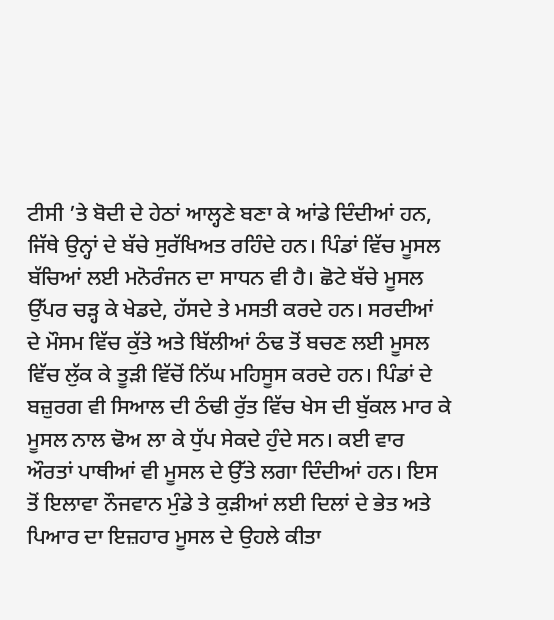ਟੀਸੀ ’ਤੇ ਬੋਦੀ ਦੇ ਹੇਠਾਂ ਆਲ੍ਹਣੇ ਬਣਾ ਕੇ ਆਂਡੇ ਦਿੰਦੀਆਂ ਹਨ, ਜਿੱਥੇ ਉਨ੍ਹਾਂ ਦੇ ਬੱਚੇ ਸੁਰੱਖਿਅਤ ਰਹਿੰਦੇ ਹਨ। ਪਿੰਡਾਂ ਵਿੱਚ ਮੂਸਲ ਬੱਚਿਆਂ ਲਈ ਮਨੋਰੰਜਨ ਦਾ ਸਾਧਨ ਵੀ ਹੈ। ਛੋਟੇ ਬੱਚੇ ਮੂਸਲ ਉੱਪਰ ਚੜ੍ਹ ਕੇ ਖੇਡਦੇ, ਹੱਸਦੇ ਤੇ ਮਸਤੀ ਕਰਦੇ ਹਨ। ਸਰਦੀਆਂ ਦੇ ਮੌਸਮ ਵਿੱਚ ਕੁੱਤੇ ਅਤੇ ਬਿੱਲੀਆਂ ਠੰਢ ਤੋਂ ਬਚਣ ਲਈ ਮੂਸਲ ਵਿੱਚ ਲੁੱਕ ਕੇ ਤੂੜੀ ਵਿੱਚੋਂ ਨਿੱਘ ਮਹਿਸੂਸ ਕਰਦੇ ਹਨ। ਪਿੰਡਾਂ ਦੇ ਬਜ਼ੁਰਗ ਵੀ ਸਿਆਲ ਦੀ ਠੰਢੀ ਰੁੱਤ ਵਿੱਚ ਖੇਸ ਦੀ ਬੁੱਕਲ ਮਾਰ ਕੇ ਮੂਸਲ ਨਾਲ ਢੋਅ ਲਾ ਕੇ ਧੁੱਪ ਸੇਕਦੇ ਹੁੰਦੇ ਸਨ। ਕਈ ਵਾਰ ਔਰਤਾਂ ਪਾਥੀਆਂ ਵੀ ਮੂਸਲ ਦੇ ਉੱਤੇ ਲਗਾ ਦਿੰਦੀਆਂ ਹਨ। ਇਸ ਤੋਂ ਇਲਾਵਾ ਨੌਜਵਾਨ ਮੁੰਡੇ ਤੇ ਕੁੜੀਆਂ ਲਈ ਦਿਲਾਂ ਦੇ ਭੇਤ ਅਤੇ ਪਿਆਰ ਦਾ ਇਜ਼ਹਾਰ ਮੂਸਲ ਦੇ ਉਹਲੇ ਕੀਤਾ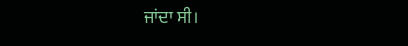ਜਾਂਦਾ ਸੀ।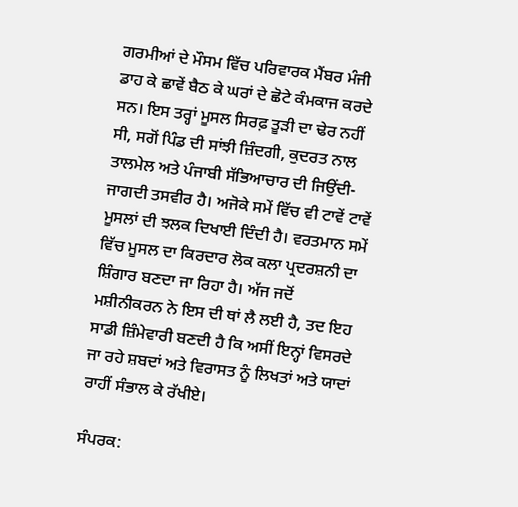ਗਰਮੀਆਂ ਦੇ ਮੌਸਮ ਵਿੱਚ ਪਰਿਵਾਰਕ ਮੈਂਬਰ ਮੰਜੀ ਡਾਹ ਕੇ ਛਾਵੇਂ ਬੈਠ ਕੇ ਘਰਾਂ ਦੇ ਛੋਟੇ ਕੰਮਕਾਜ ਕਰਦੇ ਸਨ। ਇਸ ਤਰ੍ਹਾਂ ਮੂਸਲ ਸਿਰਫ਼ ਤੂੜੀ ਦਾ ਢੇਰ ਨਹੀਂ ਸੀ, ਸਗੋਂ ਪਿੰਡ ਦੀ ਸਾਂਝੀ ਜ਼ਿੰਦਗੀ, ਕੁਦਰਤ ਨਾਲ ਤਾਲਮੇਲ ਅਤੇ ਪੰਜਾਬੀ ਸੱਭਿਆਚਾਰ ਦੀ ਜਿਉਂਦੀ-ਜਾਗਦੀ ਤਸਵੀਰ ਹੈ। ਅਜੋਕੇ ਸਮੇਂ ਵਿੱਚ ਵੀ ਟਾਵੇਂ ਟਾਵੇਂ ਮੂਸਲਾਂ ਦੀ ਝਲਕ ਦਿਖਾਈ ਦਿੰਦੀ ਹੈ। ਵਰਤਮਾਨ ਸਮੇਂ ਵਿੱਚ ਮੂਸਲ ਦਾ ਕਿਰਦਾਰ ਲੋਕ ਕਲਾ ਪ੍ਰਦਰਸ਼ਨੀ ਦਾ ਸ਼ਿੰਗਾਰ ਬਣਦਾ ਜਾ ਰਿਹਾ ਹੈ। ਅੱਜ ਜਦੋਂ ਮਸ਼ੀਨੀਕਰਨ ਨੇ ਇਸ ਦੀ ਥਾਂ ਲੈ ਲਈ ਹੈ, ਤਦ ਇਹ ਸਾਡੀ ਜ਼ਿੰਮੇਵਾਰੀ ਬਣਦੀ ਹੈ ਕਿ ਅਸੀਂ ਇਨ੍ਹਾਂ ਵਿਸਰਦੇ ਜਾ ਰਹੇ ਸ਼ਬਦਾਂ ਅਤੇ ਵਿਰਾਸਤ ਨੂੰ ਲਿਖਤਾਂ ਅਤੇ ਯਾਦਾਂ ਰਾਹੀਂ ਸੰਭਾਲ ਕੇ ਰੱਖੀਏ।

ਸੰਪਰਕ: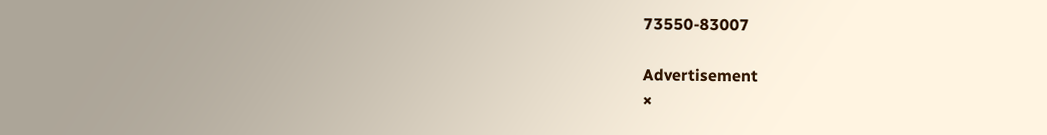73550-83007

Advertisement
×